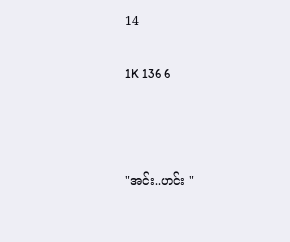14

1K 136 6



"အင်း..ဟင်း "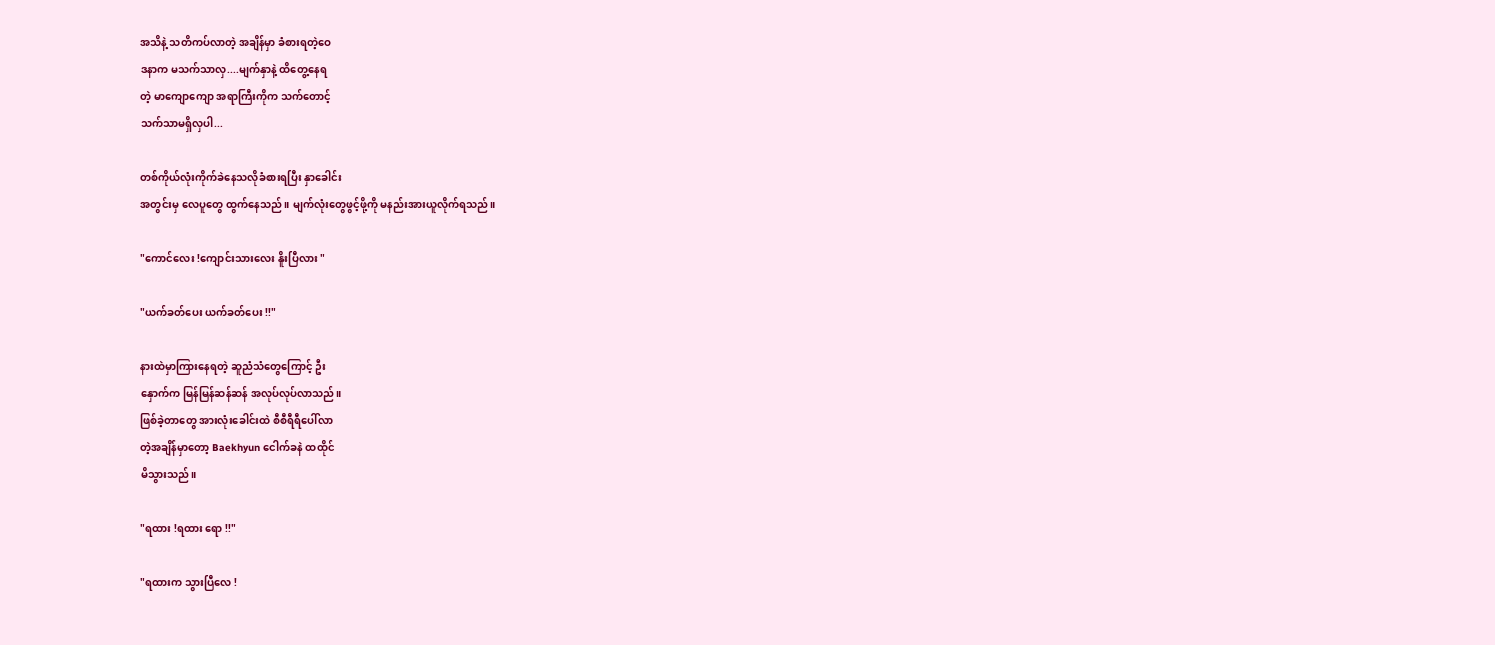အသိနဲ့ သတိကပ်လာတဲ့ အချိန်မှာ ခံစားရတဲ့ဝေ
ဒနာက မသက်သာလှ....မျက်နှာနဲ့ ထိတွေ့နေရ
တဲ့ မာကျောကျော အရာကြီးကိုက သက်တောင့်
သက်သာမရှိလှပါ...

တစ်ကိုယ်လုံးကိုက်ခဲနေသလိုခံစားရပြီး နှာခေါင်း
အတွင်းမှ လေပူတွေ ထွက်နေသည်။ မျက်လုံးတွေဖွင့်ဖို့ကို မနည်းအားယူလိုက်ရသည်။

"ကောင်လေး !ကျောင်းသားလေး နိူးပြီလား "

"ယက်ခတ်ပေး ယက်ခတ်ပေး !!"

နားထဲမှာကြားနေရတဲ့ ဆူညံသံတွေကြောင့် ဦး
နှောက်က မြန်မြန်ဆန်ဆန် အလုပ်လုပ်လာသည်။
ဖြစ်ခဲ့တာတွေ အားလုံးခေါင်းထဲ စီစီရီရီပေါ်လာ
တဲ့အချိန်မှာတော့ Baekhyun ငေါက်ခနဲ ထထိုင်
မိသွားသည်။

"ရထား !ရထား ရော !!"

"ရထားက သွားပြီလေ !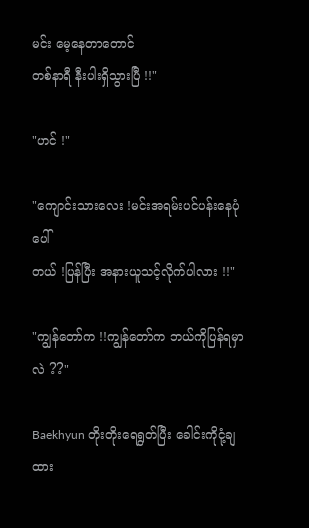မင်း မေ့နေတာတောင်
တစ်နာရီ နီးပါးရှိသွားပြီ !!"

"ဟင် !"

"ကျောင်းသားလေး !မင်းအရမ်းပင်ပန်းနေပုံပေါ်
တယ် !ပြန်ပြီး အနားယူသင့်လိုက်ပါလား !!"

"ကျွန်တော်က !!ကျွန်တော်က ဘယ်ကိုပြန်ရမှာ
လဲ ??"

Baekhyun တိုးတိုးရေရွတ်ပြီး ခေါင်းကိုငုံ့ချထား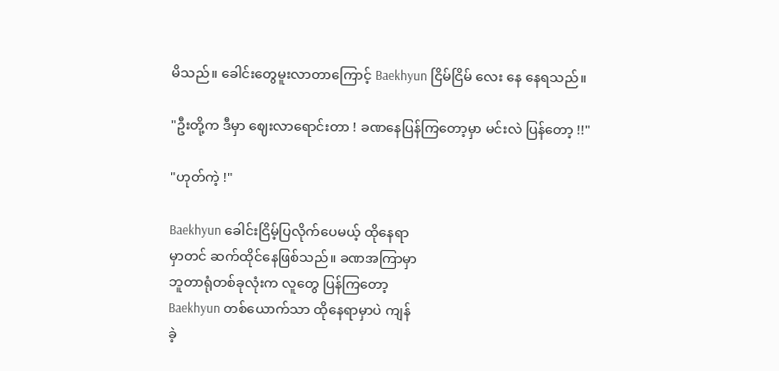မိသည်။ ခေါင်းတွေမူးလာတာကြောင့် Baekhyun ငြိမ်ငြိမ်‌‌ လေး နေ နေရသည်။

"ဦးတို့က ဒီမှာ ဈေးလာရောင်းတာ ! ခဏနေပြန်ကြတော့မှာ မင်းလဲ ပြန်တော့ !!"

"ဟုတ်ကဲ့ !"

Baekhyun ခေါင်းငြိမ့်ပြလိုက်ပေမယ့် ထိုနေရာ
မှာတင် ဆက်ထိုင်နေဖြစ်သည်။ ခဏအကြာမှာ
ဘူတာရုံတစ်ခုလုံးက လူတွေ ပြန်ကြတော့
Baekhyun တစ်ယောက်သာ ထိုနေရာမှာပဲ ကျန်
ခဲ့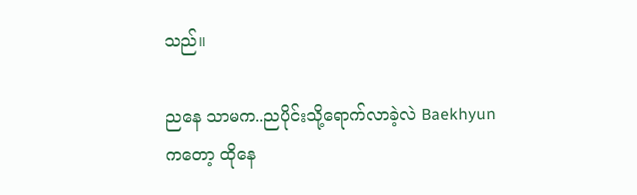သည်။

ညနေ သာမက..ညပိုင်းသို့ရောက်လာခဲ့လဲ Baekhyunကတော့ ထိုနေ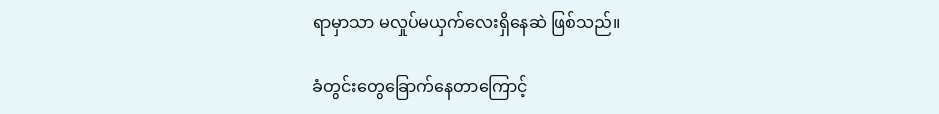ရာမှာသာ မလှုပ်မယှက်လေးရှိနေဆဲ ဖြစ်သည်။

ခံတွင်းတွေခြောက်နေတာကြောင့်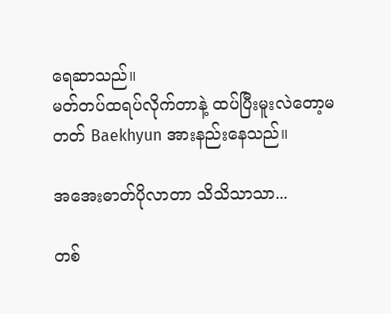ရေဆာသည်။
မတ်တပ်ထရပ်လိုက်တာနဲ့ ထပ်ပြီးမူးလဲတော့မ
တတ် Baekhyun အားနည်းနေသည်။

အအေးဓာတ်ပိုလာတာ သိသိသာသာ...

တစ်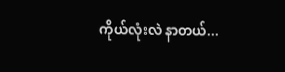ကိုယ်လုံးလဲ နာတယ်...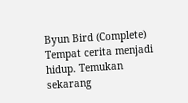Byun Bird (Complete) Tempat cerita menjadi hidup. Temukan sekarang